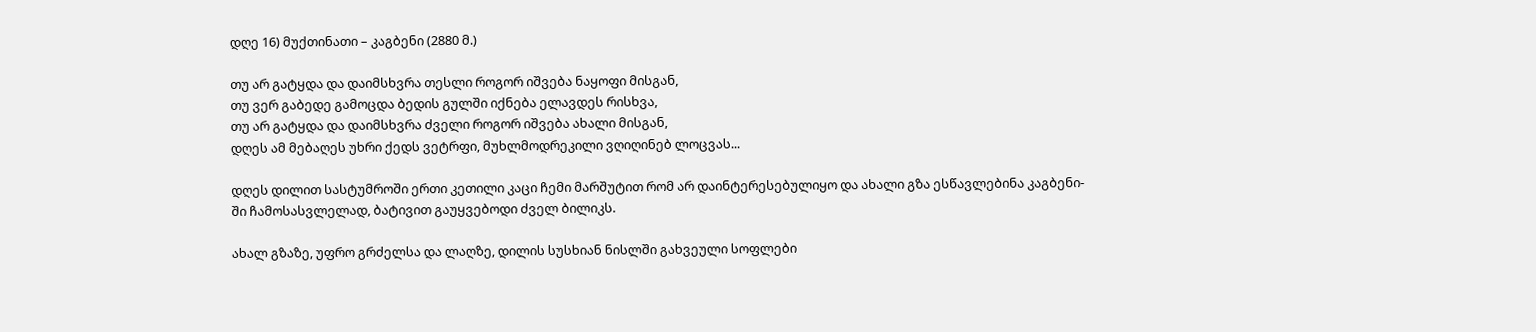დღე 16) მუქთინათი – კაგბენი (2880 მ.)

თუ არ გატყდა და დაიმსხვრა თესლი როგორ იშვება ნაყოფი მისგან,
თუ ვერ გაბედე გამოცდა ბედის გულში იქნება ელავდეს რისხვა,
თუ არ გატყდა და დაიმსხვრა ძველი როგორ იშვება ახალი მისგან,
დღეს ამ მებაღეს უხრი ქედს ვეტრფი, მუხლმოდრეკილი ვღიღინებ ლოცვას...

დღეს დილით სასტუმროში ერთი კეთილი კაცი ჩემი მარშუტით რომ არ დაინტერესებულიყო და ახალი გზა ესწავლებინა კაგბენი-ში ჩამოსასვლელად, ბატივით გაუყვებოდი ძველ ბილიკს.

ახალ გზაზე, უფრო გრძელსა და ლაღზე, დილის სუსხიან ნისლში გახვეული სოფლები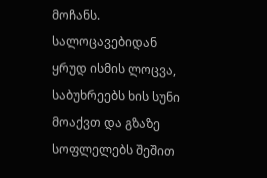მოჩანს. სალოცავებიდან ყრუდ ისმის ლოცვა, საბუხრეებს ხის სუნი მოაქვთ და გზაზე სოფლელებს შეშით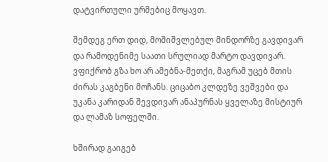დატვირთული ურმებიც მოყავთ.

შემდეგ ერთ დიდ, მოშიშვლებულ მინდორზე გავდივარ და რამოდენიმე საათი სრულიად მარტო დავდივარ. ვფიქრობ გზა ხო არ ამებნა-მეთქი, მაგრამ უცებ მთის ძირას კაგბენი მოჩანს. ციცაბო კლდეზე ვეშვები და უკანა კარიდან შევდივარ ანაპურნას ყველაზე მისტიურ და ლამაზ სოფელში.

ხშირად გაიგებ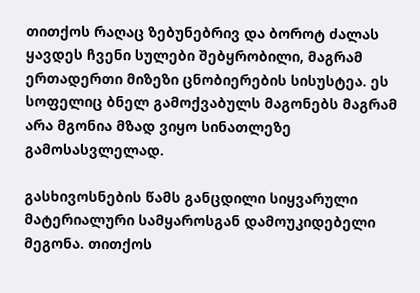თითქოს რაღაც ზებუნებრივ და ბოროტ ძალას ყავდეს ჩვენი სულები შებყრობილი, მაგრამ ერთადერთი მიზეზი ცნობიერების სისუსტეა. ეს სოფელიც ბნელ გამოქვაბულს მაგონებს მაგრამ არა მგონია მზად ვიყო სინათლეზე გამოსასვლელად.

გასხივოსნების წამს განცდილი სიყვარული მატერიალური სამყაროსგან დამოუკიდებელი მეგონა. თითქოს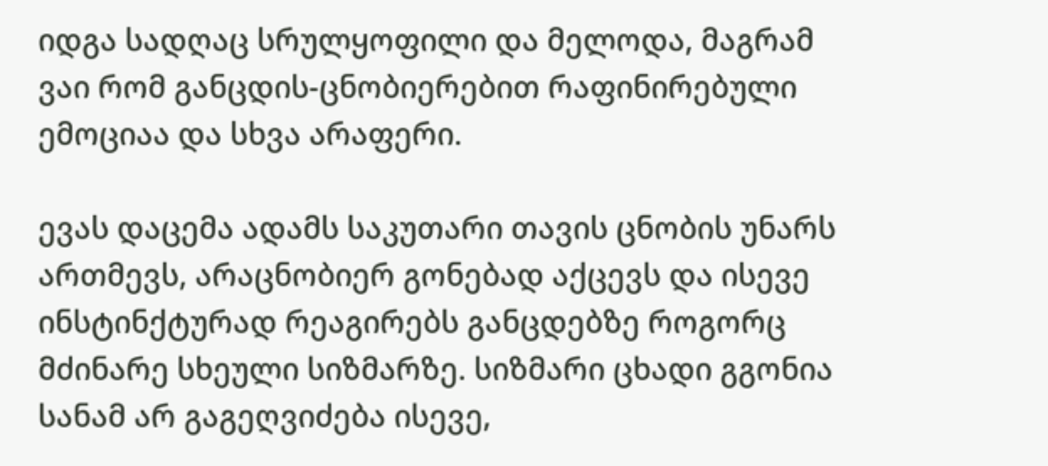იდგა სადღაც სრულყოფილი და მელოდა, მაგრამ ვაი რომ განცდის-ცნობიერებით რაფინირებული ემოციაა და სხვა არაფერი.

ევას დაცემა ადამს საკუთარი თავის ცნობის უნარს ართმევს, არაცნობიერ გონებად აქცევს და ისევე ინსტინქტურად რეაგირებს განცდებზე როგორც მძინარე სხეული სიზმარზე. სიზმარი ცხადი გგონია სანამ არ გაგეღვიძება ისევე,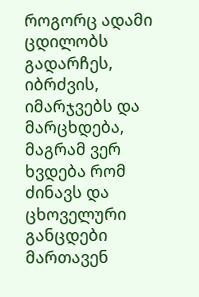როგორც ადამი ცდილობს გადარჩეს, იბრძვის, იმარჯვებს და მარცხდება, მაგრამ ვერ ხვდება რომ ძინავს და ცხოველური განცდები მართავენ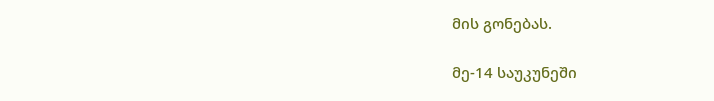მის გონებას.

მე-14 საუკუნეში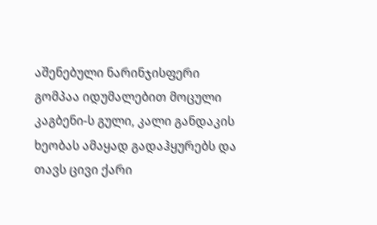აშენებული ნარინჯისფერი გომპაა იდუმალებით მოცული კაგბენი-ს გული, კალი განდაკის ხეობას ამაყად გადაჰყურებს და თავს ცივი ქარი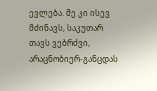ევლება. მე კი ისევ მძინავს, საკუთარ თავს ვებრძვი, არაცნობიერ-განცდას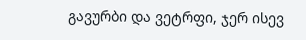გავურბი და ვეტრფი, ჯერ ისევ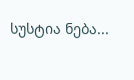სუსტია ნება...